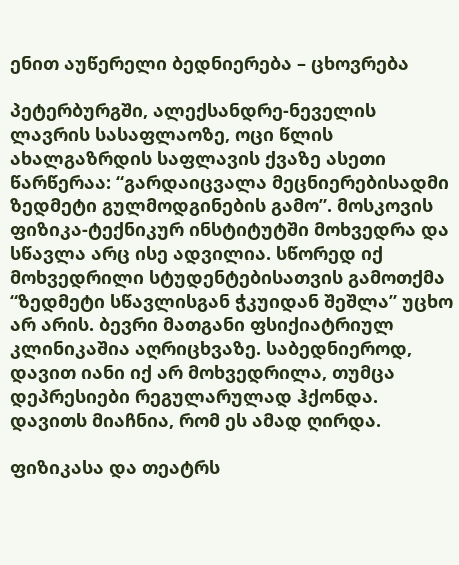ენით აუწერელი ბედნიერება – ცხოვრება

პეტერბურგში, ალექსანდრე-ნეველის ლავრის სასაფლაოზე, ოცი წლის ახალგაზრდის საფლავის ქვაზე ასეთი წარწერაა: “გარდაიცვალა მეცნიერებისადმი ზედმეტი გულმოდგინების გამო”. მოსკოვის ფიზიკა-ტექნიკურ ინსტიტუტში მოხვედრა და სწავლა არც ისე ადვილია. სწორედ იქ მოხვედრილი სტუდენტებისათვის გამოთქმა “ზედმეტი სწავლისგან ჭკუიდან შეშლა” უცხო არ არის. ბევრი მათგანი ფსიქიატრიულ კლინიკაშია აღრიცხვაზე. საბედნიეროდ, დავით იანი იქ არ მოხვედრილა, თუმცა დეპრესიები რეგულარულად ჰქონდა. დავითს მიაჩნია, რომ ეს ამად ღირდა.

ფიზიკასა და თეატრს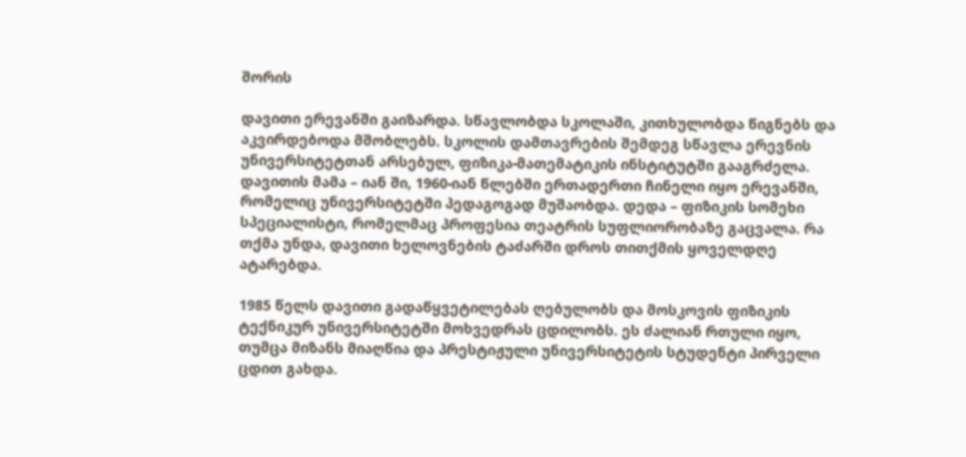შორის

დავითი ერევანში გაიზარდა. სწავლობდა სკოლაში, კითხულობდა წიგნებს და აკვირდებოდა მშობლებს. სკოლის დამთავრების შემდეგ სწავლა ერევნის უნივერსიტეტთან არსებულ, ფიზიკა-მათემატიკის ინსტიტუტში გააგრძელა. დავითის მამა – იან ში, 1960-იან წლებში ერთადერთი ჩინელი იყო ერევანში, რომელიც უნივერსიტეტში პედაგოგად მუშაობდა. დედა – ფიზიკის სომეხი სპეციალისტი, რომელმაც პროფესია თეატრის სუფლიორობაზე გაცვალა. რა თქმა უნდა, დავითი ხელოვნების ტაძარში დროს თითქმის ყოველდღე ატარებდა.

1985 წელს დავითი გადაწყვეტილებას ღებულობს და მოსკოვის ფიზიკის ტექნიკურ უნივერსიტეტში მოხვედრას ცდილობს. ეს ძალიან რთული იყო, თუმცა მიზანს მიაღწია და პრესტიჟული უნივერსიტეტის სტუდენტი პირველი ცდით გახდა.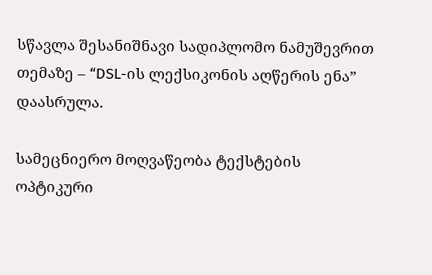სწავლა შესანიშნავი სადიპლომო ნამუშევრით თემაზე – “DSL-ის ლექსიკონის აღწერის ენა” დაასრულა.

სამეცნიერო მოღვაწეობა ტექსტების ოპტიკური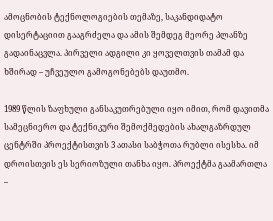ამოცნობის ტექნოლოგიების თემაზე, საკანდიდატო დისერტაციით გააგრძელა და ამის შემდეგ მეორე პლანზე გადაინაცვლა. პირველი ადგილი კი ყოველთვის თამამ და ხშირად – უჩვეულო გამოგონებებს დაუთმო.

1989 წლის ზაფხული განსაკუთრებული იყო იმით, რომ დავითმა სამეცნიერო და ტექნიკური შემოქმედების ახალგაზრდულ ცენტრში პროექტისთვის 3 ათასი საბჭოთა რუბლი ისესხა. იმ დროისთვის ეს სერიოზული თანხა იყო. პროექტმა გაამართლა –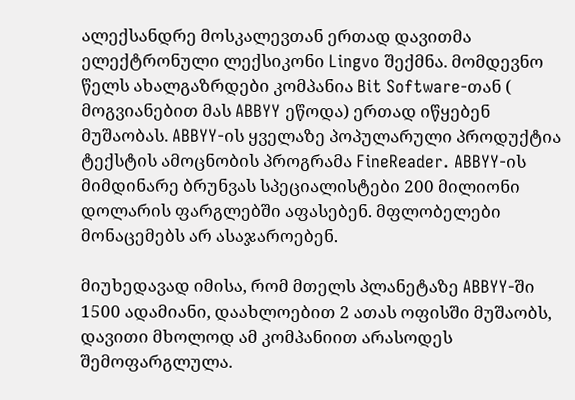ალექსანდრე მოსკალევთან ერთად დავითმა ელექტრონული ლექსიკონი Lingvo შექმნა. მომდევნო წელს ახალგაზრდები კომპანია Bit Software-თან ( მოგვიანებით მას ABBYY ეწოდა) ერთად იწყებენ მუშაობას. ABBYY-ის ყველაზე პოპულარული პროდუქტია ტექსტის ამოცნობის პროგრამა FineReader. ABBYY-ის მიმდინარე ბრუნვას სპეციალისტები 200 მილიონი დოლარის ფარგლებში აფასებენ. მფლობელები მონაცემებს არ ასაჯაროებენ.

მიუხედავად იმისა, რომ მთელს პლანეტაზე ABBYY-ში 1500 ადამიანი, დაახლოებით 2 ათას ოფისში მუშაობს, დავითი მხოლოდ ამ კომპანიით არასოდეს შემოფარგლულა.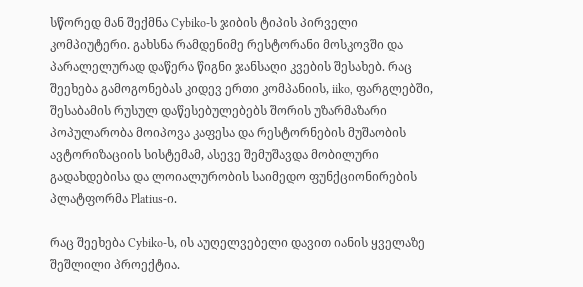სწორედ მან შექმნა Cybiko-ს ჯიბის ტიპის პირველი კომპიუტერი. გახსნა რამდენიმე რესტორანი მოსკოვში და პარალელურად დაწერა წიგნი ჯანსაღი კვების შესახებ. რაც შეეხება გამოგონებას კიდევ ერთი კომპანიის, iiko, ფარგლებში, შესაბამის რუსულ დაწესებულებებს შორის უზარმაზარი პოპულარობა მოიპოვა კაფესა და რესტორნების მუშაობის ავტორიზაციის სისტემამ, ასევე შემუშავდა მობილური გადახდებისა და ლოიალურობის საიმედო ფუნქციონირების პლატფორმა Platius-ი.

რაც შეეხება Cybiko-ს, ის აუღელვებელი დავით იანის ყველაზე შეშლილი პროექტია.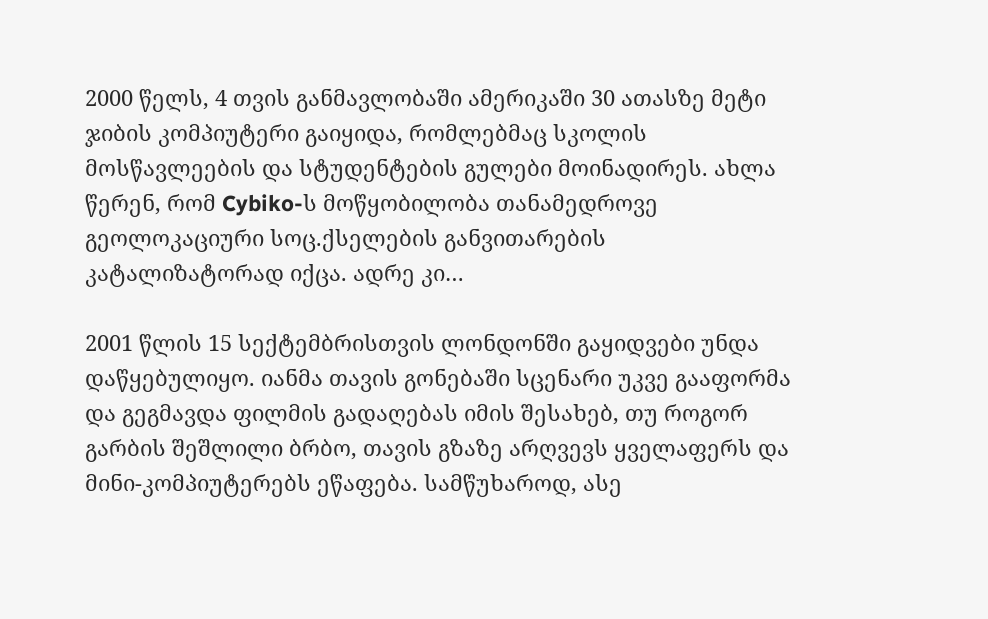2000 წელს, 4 თვის განმავლობაში ამერიკაში 30 ათასზე მეტი ჯიბის კომპიუტერი გაიყიდა, რომლებმაც სკოლის მოსწავლეების და სტუდენტების გულები მოინადირეს. ახლა წერენ, რომ Cybiko-ს მოწყობილობა თანამედროვე გეოლოკაციური სოც.ქსელების განვითარების კატალიზატორად იქცა. ადრე კი…

2001 წლის 15 სექტემბრისთვის ლონდონში გაყიდვები უნდა დაწყებულიყო. იანმა თავის გონებაში სცენარი უკვე გააფორმა და გეგმავდა ფილმის გადაღებას იმის შესახებ, თუ როგორ გარბის შეშლილი ბრბო, თავის გზაზე არღვევს ყველაფერს და მინი-კომპიუტერებს ეწაფება. სამწუხაროდ, ასე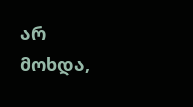არ მოხდა,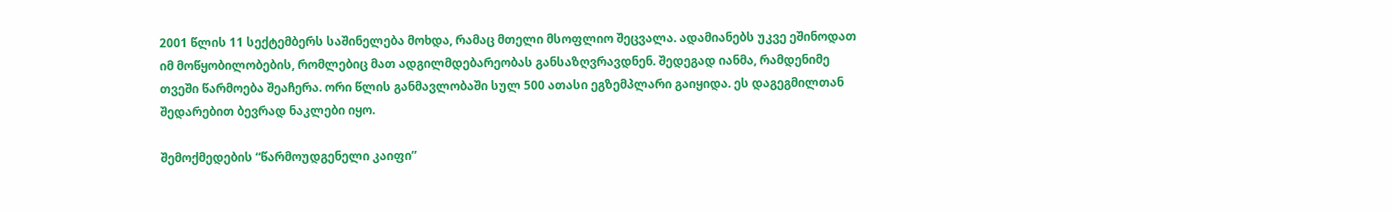2001 წლის 11 სექტემბერს საშინელება მოხდა, რამაც მთელი მსოფლიო შეცვალა. ადამიანებს უკვე ეშინოდათ იმ მოწყობილობების, რომლებიც მათ ადგილმდებარეობას განსაზღვრავდნენ. შედეგად იანმა, რამდენიმე თვეში წარმოება შეაჩერა. ორი წლის განმავლობაში სულ 500 ათასი ეგზემპლარი გაიყიდა. ეს დაგეგმილთან შედარებით ბევრად ნაკლები იყო.

შემოქმედების “წარმოუდგენელი კაიფი”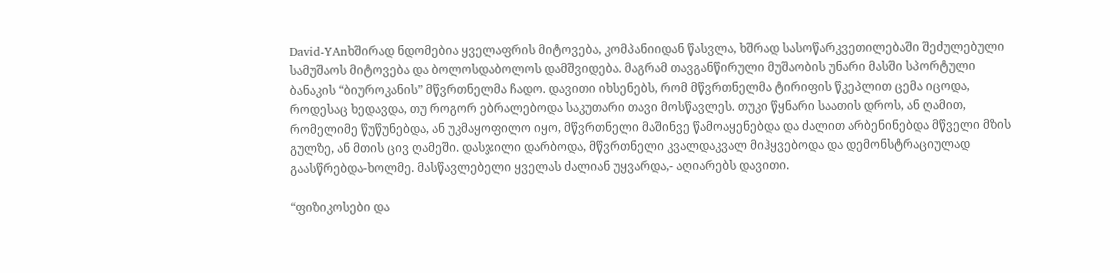David-YAnხშირად ნდომებია ყველაფრის მიტოვება, კომპანიიდან წასვლა, ხშრად სასოწარკვეთილებაში შეძულებული სამუშაოს მიტოვება და ბოლოსდაბოლოს დამშვიდება. მაგრამ თავგანწირული მუშაობის უნარი მასში სპორტული ბანაკის “ბიუროკანის” მწვრთნელმა ჩადო. დავითი იხსენებს, რომ მწვრთნელმა ტირიფის წკეპლით ცემა იცოდა, როდესაც ხედავდა, თუ როგორ ებრალებოდა საკუთარი თავი მოსწავლეს. თუკი წყნარი საათის დროს, ან ღამით, რომელიმე წუწუნებდა, ან უკმაყოფილო იყო, მწვრთნელი მაშინვე წამოაყენებდა და ძალით არბენინებდა მწველი მზის გულზე, ან მთის ცივ ღამეში. დასჯილი დარბოდა, მწვრთნელი კვალდაკვალ მიჰყვებოდა და დემონსტრაციულად გაასწრებდა-ხოლმე. მასწავლებელი ყველას ძალიან უყვარდა,- აღიარებს დავითი.

“ფიზიკოსები და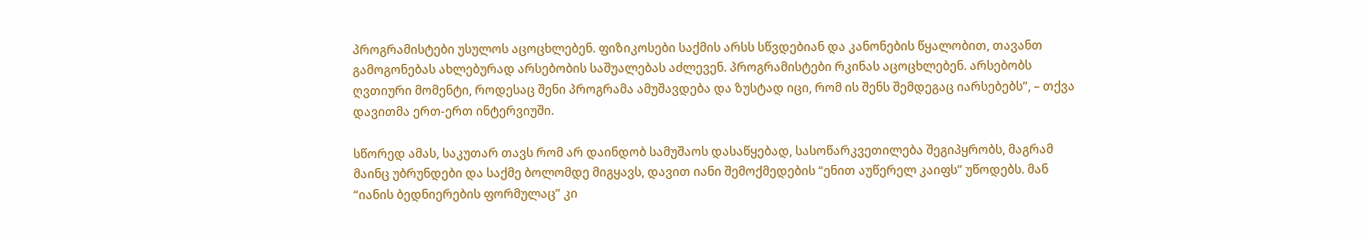პროგრამისტები უსულოს აცოცხლებენ. ფიზიკოსები საქმის არსს სწვდებიან და კანონების წყალობით, თავანთ გამოგონებას ახლებურად არსებობის საშუალებას აძლევენ. პროგრამისტები რკინას აცოცხლებენ. არსებობს ღვთიური მომენტი, როდესაც შენი პროგრამა ამუშავდება და ზუსტად იცი, რომ ის შენს შემდეგაც იარსებებს”, – თქვა დავითმა ერთ-ერთ ინტერვიუში.

სწორედ ამას, საკუთარ თავს რომ არ დაინდობ სამუშაოს დასაწყებად, სასოწარკვეთილება შეგიპყრობს, მაგრამ მაინც უბრუნდები და საქმე ბოლომდე მიგყავს, დავით იანი შემოქმედების “ენით აუწერელ კაიფს” უწოდებს. მან “იანის ბედნიერების ფორმულაც” კი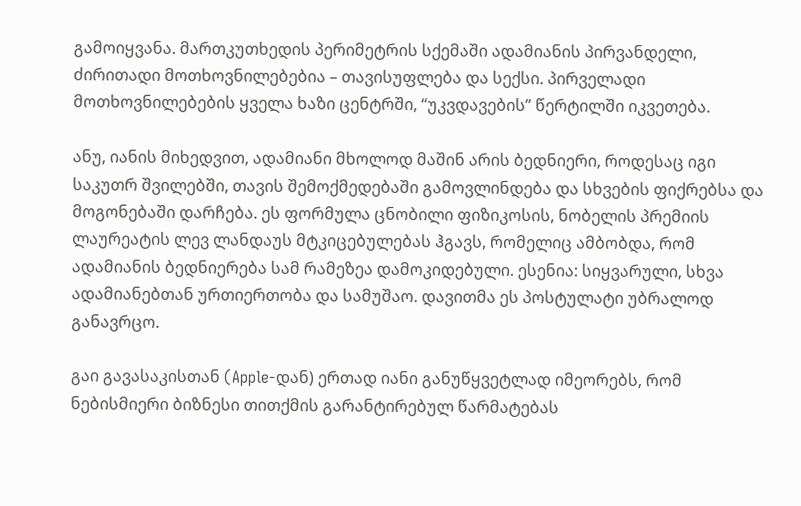გამოიყვანა. მართკუთხედის პერიმეტრის სქემაში ადამიანის პირვანდელი, ძირითადი მოთხოვნილებებია – თავისუფლება და სექსი. პირველადი მოთხოვნილებების ყველა ხაზი ცენტრში, “უკვდავების” წერტილში იკვეთება.

ანუ, იანის მიხედვით, ადამიანი მხოლოდ მაშინ არის ბედნიერი, როდესაც იგი საკუთრ შვილებში, თავის შემოქმედებაში გამოვლინდება და სხვების ფიქრებსა და მოგონებაში დარჩება. ეს ფორმულა ცნობილი ფიზიკოსის, ნობელის პრემიის ლაურეატის ლევ ლანდაუს მტკიცებულებას ჰგავს, რომელიც ამბობდა, რომ ადამიანის ბედნიერება სამ რამეზეა დამოკიდებული. ესენია: სიყვარული, სხვა ადამიანებთან ურთიერთობა და სამუშაო. დავითმა ეს პოსტულატი უბრალოდ განავრცო.

გაი გავასაკისთან (Apple-დან) ერთად იანი განუწყვეტლად იმეორებს, რომ ნებისმიერი ბიზნესი თითქმის გარანტირებულ წარმატებას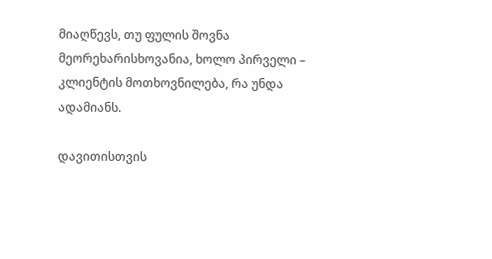მიაღწევს, თუ ფულის შოვნა მეორეხარისხოვანია, ხოლო პირველი – კლიენტის მოთხოვნილება, რა უნდა ადამიანს.

დავითისთვის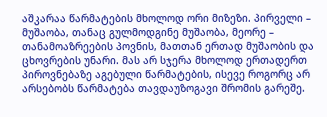აშკარაა წარმატების მხოლოდ ორი მიზეზი. პირველი – მუშაობა, თანაც გულმოდგინე მუშაობა, მეორე – თანამოაზრეების პოვნის, მათთან ერთად მუშაობის და ცხოვრების უნარი. მას არ სჯერა მხოლოდ ერთადერთ პიროვნებაზე აგებული წარმატების, ისევე როგორც არ არსებობს წარმატება თავდაუზოგავი შრომის გარეშე.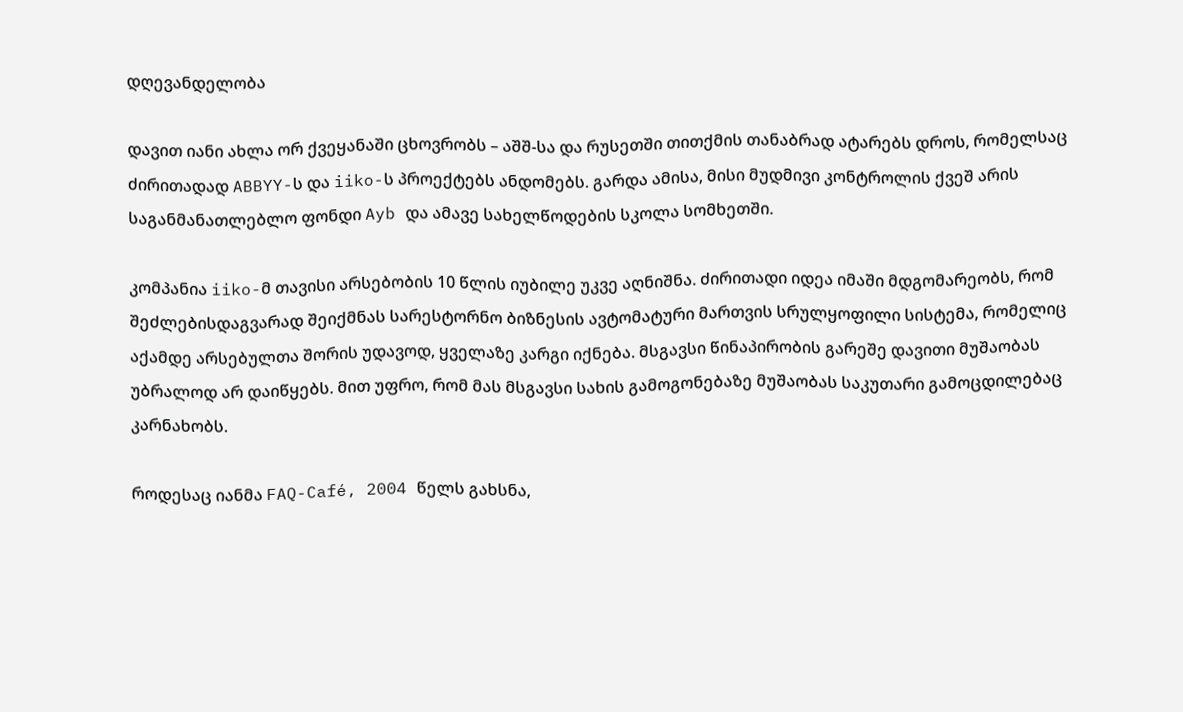დღევანდელობა

დავით იანი ახლა ორ ქვეყანაში ცხოვრობს – აშშ-სა და რუსეთში თითქმის თანაბრად ატარებს დროს, რომელსაც ძირითადად ABBYY-ს და iiko-ს პროექტებს ანდომებს. გარდა ამისა, მისი მუდმივი კონტროლის ქვეშ არის საგანმანათლებლო ფონდი Ayb და ამავე სახელწოდების სკოლა სომხეთში.

კომპანია iiko-მ თავისი არსებობის 10 წლის იუბილე უკვე აღნიშნა. ძირითადი იდეა იმაში მდგომარეობს, რომ შეძლებისდაგვარად შეიქმნას სარესტორნო ბიზნესის ავტომატური მართვის სრულყოფილი სისტემა, რომელიც აქამდე არსებულთა შორის უდავოდ, ყველაზე კარგი იქნება. მსგავსი წინაპირობის გარეშე დავითი მუშაობას უბრალოდ არ დაიწყებს. მით უფრო, რომ მას მსგავსი სახის გამოგონებაზე მუშაობას საკუთარი გამოცდილებაც კარნახობს.

როდესაც იანმა FAQ-Café, 2004 წელს გახსნა,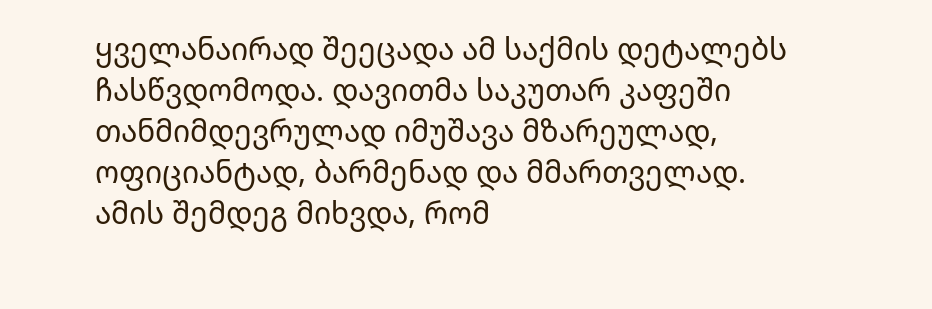ყველანაირად შეეცადა ამ საქმის დეტალებს ჩასწვდომოდა. დავითმა საკუთარ კაფეში თანმიმდევრულად იმუშავა მზარეულად, ოფიციანტად, ბარმენად და მმართველად. ამის შემდეგ მიხვდა, რომ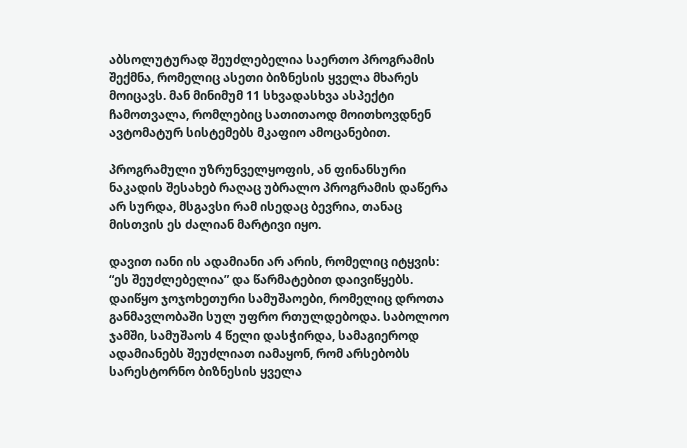აბსოლუტურად შეუძლებელია საერთო პროგრამის შექმნა, რომელიც ასეთი ბიზნესის ყველა მხარეს მოიცავს. მან მინიმუმ 11 სხვადასხვა ასპექტი ჩამოთვალა, რომლებიც სათითაოდ მოითხოვდნენ ავტომატურ სისტემებს მკაფიო ამოცანებით.

პროგრამული უზრუნველყოფის, ან ფინანსური ნაკადის შესახებ რაღაც უბრალო პროგრამის დაწერა არ სურდა, მსგავსი რამ ისედაც ბევრია, თანაც მისთვის ეს ძალიან მარტივი იყო.

დავით იანი ის ადამიანი არ არის, რომელიც იტყვის: “ეს შეუძლებელია” და წარმატებით დაივიწყებს. დაიწყო ჯოჯოხეთური სამუშაოები, რომელიც დროთა განმავლობაში სულ უფრო რთულდებოდა. საბოლოო ჯამში, სამუშაოს 4 წელი დასჭირდა, სამაგიეროდ ადამიანებს შეუძლიათ იამაყონ, რომ არსებობს სარესტორნო ბიზნესის ყველა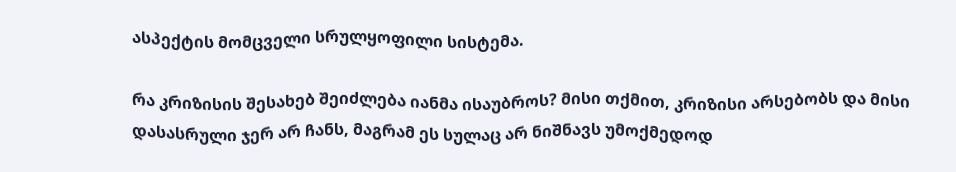ასპექტის მომცველი სრულყოფილი სისტემა.

რა კრიზისის შესახებ შეიძლება იანმა ისაუბროს? მისი თქმით, კრიზისი არსებობს და მისი დასასრული ჯერ არ ჩანს, მაგრამ ეს სულაც არ ნიშნავს უმოქმედოდ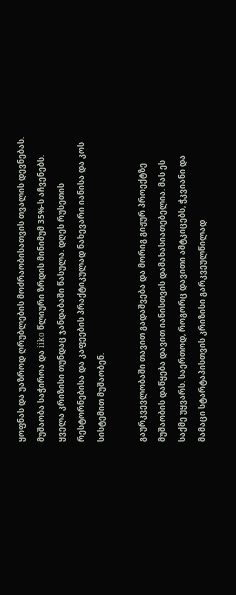ყოფნას და უაზროდ ღრუბლების მოძრაობისათვის თვალის დევნებას. მუშაობა საჭიროა და iiko წლიური ზრდის მინიმუმ 35%-ს აჩვენებს. ყველა კრიზისი თუნდაც ჯანდაბაში წასულა. დღეს რუსეთის რესტორნებისა და კაფეების პრაქტიკულად ნახევარი იანისა და კოს სისტემით მუშაობენ.

გაურკვევლობაში თავით გადაშვება და მორიგ გიჟურ პროექტზე მუშაობის დაწყება დავით იანისთვის დამახასიათებელია. მას ეს საქმე უყვარს. საერთოდ, როგორც დავითი ამტკიცებს, ჭკვიანი და მამაცი სტარტაპისთვის კრიზისი გარკვეულწილად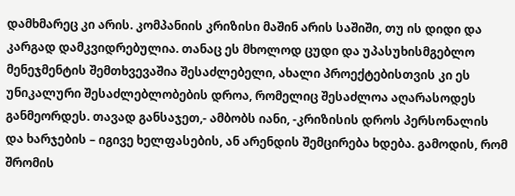დამხმარეც კი არის. კომპანიის კრიზისი მაშინ არის საშიში, თუ ის დიდი და კარგად დამკვიდრებულია. თანაც ეს მხოლოდ ცუდი და უპასუხისმგებლო მენეჯმენტის შემთხვევაშია შესაძლებელი, ახალი პროექტებისთვის კი ეს უნიკალური შესაძლებლობების დროა, რომელიც შესაძლოა აღარასოდეს განმეორდეს. თავად განსაჯეთ,- ამბობს იანი, -კრიზისის დროს პერსონალის და ხარჯების – იგივე ხელფასების, ან არენდის შემცირება ხდება. გამოდის, რომ შრომის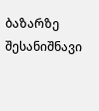ბაზარზე შესანიშნავი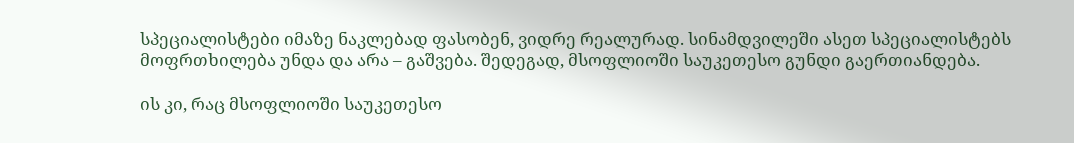სპეციალისტები იმაზე ნაკლებად ფასობენ, ვიდრე რეალურად. სინამდვილეში ასეთ სპეციალისტებს მოფრთხილება უნდა და არა – გაშვება. შედეგად, მსოფლიოში საუკეთესო გუნდი გაერთიანდება.

ის კი, რაც მსოფლიოში საუკეთესო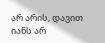არ არის, დავით იანს არ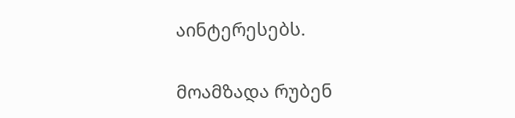აინტერესებს.

მოამზადა რუბენ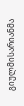გიულმისარიანმა